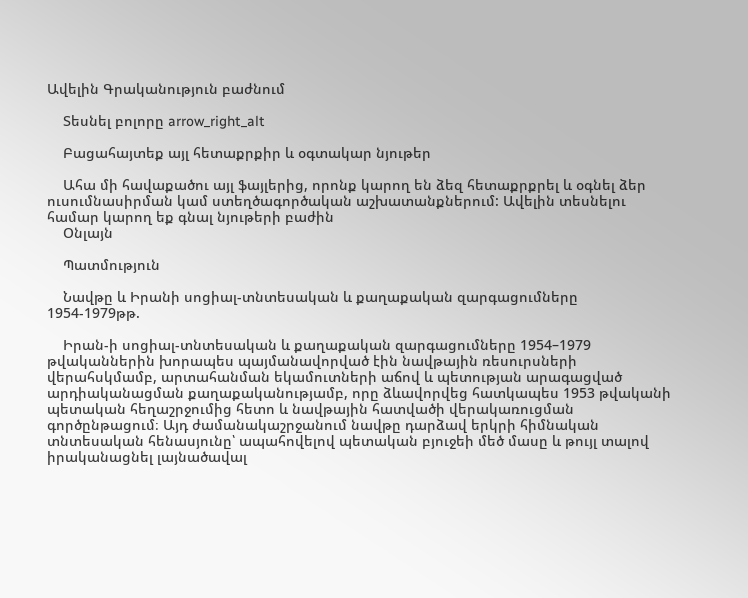Ավելին Գրականություն բաժնում

    Տեսնել բոլորը arrow_right_alt

    Բացահայտեք այլ հետաքրքիր և օգտակար նյութեր

    Ահա մի հավաքածու այլ ֆայլերից, որոնք կարող են ձեզ հետաքրքրել և օգնել ձեր ուսումնասիրման կամ ստեղծագործական աշխատանքներում: Ավելին տեսնելու համար կարող եք գնալ նյութերի բաժին
    Օնլայն

    Պատմություն

    Նավթը և Իրանի սոցիալ-տնտեսական և քաղաքական զարգացումները 1954-1979թթ.

    Իրան-ի սոցիալ-տնտեսական և քաղաքական զարգացումները 1954–1979 թվականներին խորապես պայմանավորված էին նավթային ռեսուրսների վերահսկմամբ, արտահանման եկամուտների աճով և պետության արագացված արդիականացման քաղաքականությամբ, որը ձևավորվեց հատկապես 1953 թվականի պետական հեղաշրջումից հետո և նավթային հատվածի վերակառուցման գործընթացում։ Այդ ժամանակաշրջանում նավթը դարձավ երկրի հիմնական տնտեսական հենասյունը՝ ապահովելով պետական բյուջեի մեծ մասը և թույլ տալով իրականացնել լայնածավալ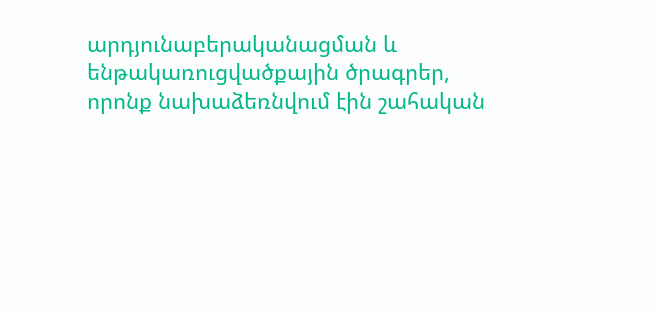արդյունաբերականացման և ենթակառուցվածքային ծրագրեր, որոնք նախաձեռնվում էին շահական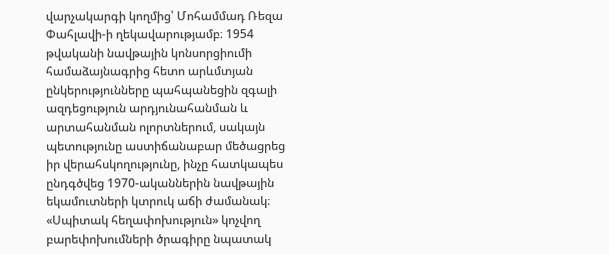վարչակարգի կողմից՝ Մոհամմադ Ռեզա Փահլավի-ի ղեկավարությամբ։ 1954 թվականի նավթային կոնսորցիումի համաձայնագրից հետո արևմտյան ընկերությունները պահպանեցին զգալի ազդեցություն արդյունահանման և արտահանման ոլորտներում, սակայն պետությունը աստիճանաբար մեծացրեց իր վերահսկողությունը, ինչը հատկապես ընդգծվեց 1970-ականներին նավթային եկամուտների կտրուկ աճի ժամանակ։ «Սպիտակ հեղափոխություն» կոչվող բարեփոխումների ծրագիրը նպատակ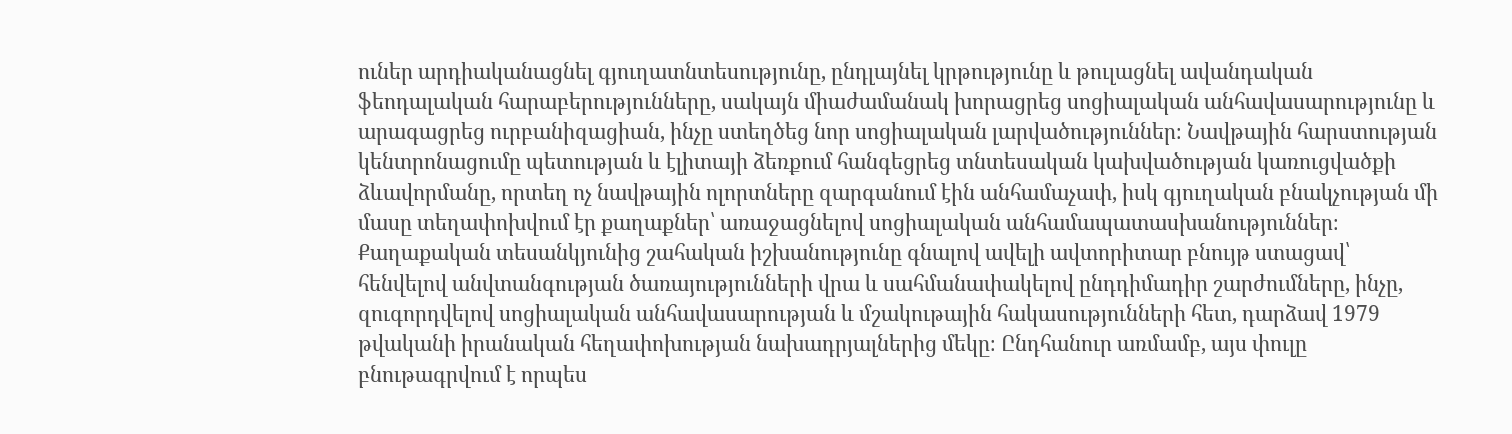ուներ արդիականացնել գյուղատնտեսությունը, ընդլայնել կրթությունը և թուլացնել ավանդական ֆեոդալական հարաբերությունները, սակայն միաժամանակ խորացրեց սոցիալական անհավասարությունը և արագացրեց ուրբանիզացիան, ինչը ստեղծեց նոր սոցիալական լարվածություններ։ Նավթային հարստության կենտրոնացումը պետության և էլիտայի ձեռքում հանգեցրեց տնտեսական կախվածության կառուցվածքի ձևավորմանը, որտեղ ոչ նավթային ոլորտները զարգանում էին անհամաչափ, իսկ գյուղական բնակչության մի մասը տեղափոխվում էր քաղաքներ՝ առաջացնելով սոցիալական անհամապատասխանություններ։ Քաղաքական տեսանկյունից շահական իշխանությունը գնալով ավելի ավտորիտար բնույթ ստացավ՝ հենվելով անվտանգության ծառայությունների վրա և սահմանափակելով ընդդիմադիր շարժումները, ինչը, զուգորդվելով սոցիալական անհավասարության և մշակութային հակասությունների հետ, դարձավ 1979 թվականի իրանական հեղափոխության նախադրյալներից մեկը։ Ընդհանուր առմամբ, այս փուլը բնութագրվում է որպես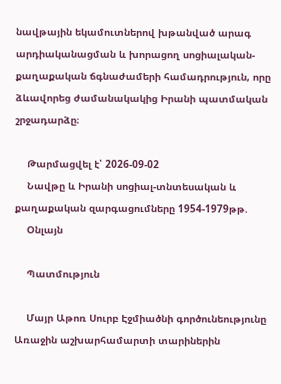նավթային եկամուտներով խթանված արագ արդիականացման և խորացող սոցիալական-քաղաքական ճգնաժամերի համադրություն, որը ձևավորեց ժամանակակից Իրանի պատմական շրջադարձը։

    Թարմացվել է՝ 2026-09-02
    Նավթը և Իրանի սոցիալ-տնտեսական և քաղաքական զարգացումները 1954-1979թթ.
    Օնլայն

    Պատմություն

    Մայր Աթոռ Սուրբ Էջմիածնի գործունեությունը Առաջին աշխարհամարտի տարիներին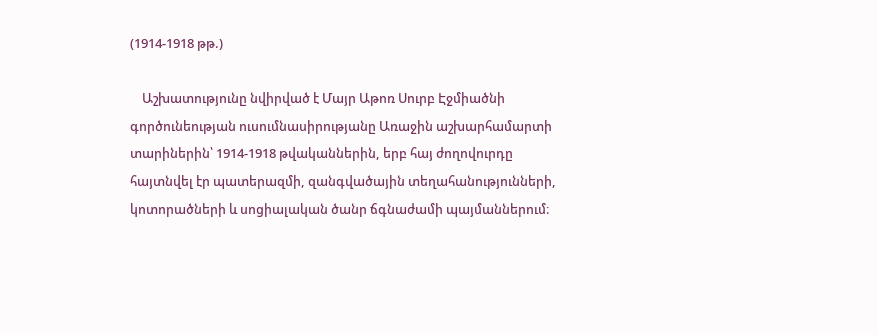(1914-1918 թթ.)

    Աշխատությունը նվիրված է Մայր Աթոռ Սուրբ Էջմիածնի գործունեության ուսումնասիրությանը Առաջին աշխարհամարտի տարիներին՝ 1914-1918 թվականներին, երբ հայ ժողովուրդը հայտնվել էր պատերազմի, զանգվածային տեղահանությունների, կոտորածների և սոցիալական ծանր ճգնաժամի պայմաններում։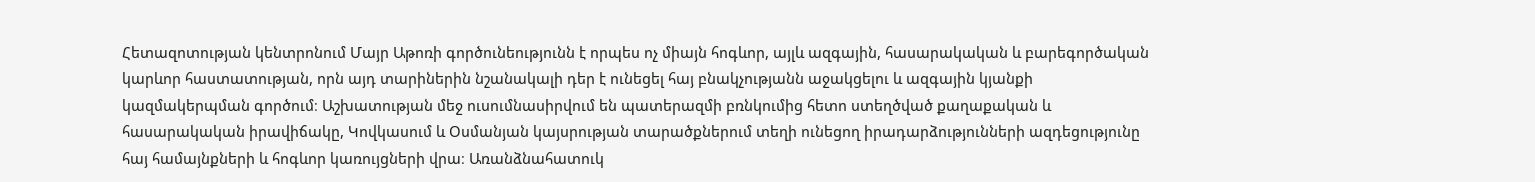Հետազոտության կենտրոնում Մայր Աթոռի գործունեությունն է որպես ոչ միայն հոգևոր, այլև ազգային, հասարակական և բարեգործական կարևոր հաստատության, որն այդ տարիներին նշանակալի դեր է ունեցել հայ բնակչությանն աջակցելու և ազգային կյանքի կազմակերպման գործում։ Աշխատության մեջ ուսումնասիրվում են պատերազմի բռնկումից հետո ստեղծված քաղաքական և հասարակական իրավիճակը, Կովկասում և Օսմանյան կայսրության տարածքներում տեղի ունեցող իրադարձությունների ազդեցությունը հայ համայնքների և հոգևոր կառույցների վրա։ Առանձնահատուկ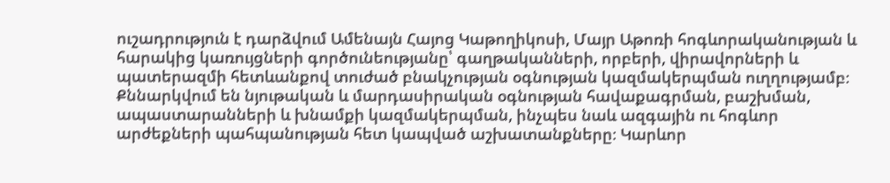ուշադրություն է դարձվում Ամենայն Հայոց Կաթողիկոսի, Մայր Աթոռի հոգևորականության և հարակից կառույցների գործունեությանը՝ գաղթականների, որբերի, վիրավորների և պատերազմի հետևանքով տուժած բնակչության օգնության կազմակերպման ուղղությամբ։ Քննարկվում են նյութական և մարդասիրական օգնության հավաքագրման, բաշխման, ապաստարանների և խնամքի կազմակերպման, ինչպես նաև ազգային ու հոգևոր արժեքների պահպանության հետ կապված աշխատանքները։ Կարևոր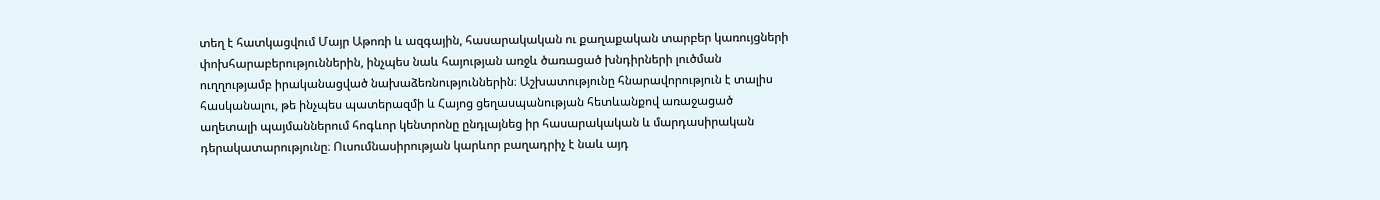տեղ է հատկացվում Մայր Աթոռի և ազգային, հասարակական ու քաղաքական տարբեր կառույցների փոխհարաբերություններին, ինչպես նաև հայության առջև ծառացած խնդիրների լուծման ուղղությամբ իրականացված նախաձեռնություններին։ Աշխատությունը հնարավորություն է տալիս հասկանալու, թե ինչպես պատերազմի և Հայոց ցեղասպանության հետևանքով առաջացած աղետալի պայմաններում հոգևոր կենտրոնը ընդլայնեց իր հասարակական և մարդասիրական դերակատարությունը։ Ուսումնասիրության կարևոր բաղադրիչ է նաև այդ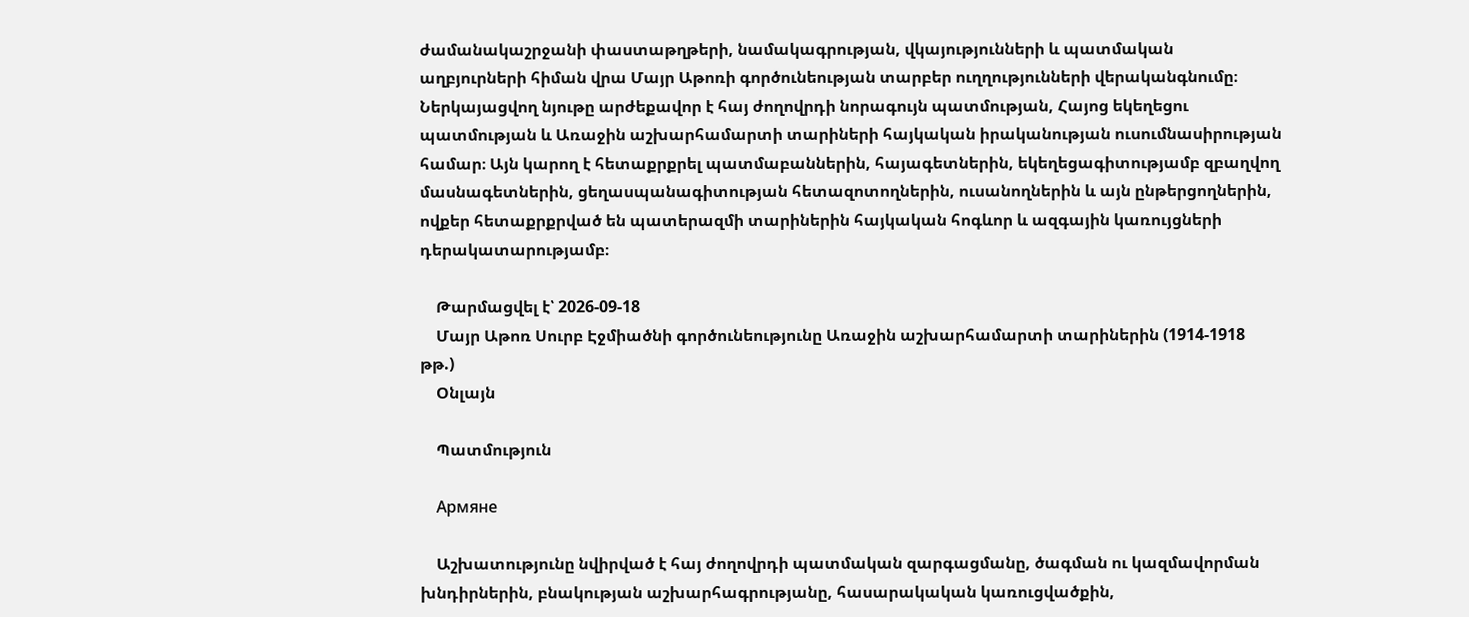ժամանակաշրջանի փաստաթղթերի, նամակագրության, վկայությունների և պատմական աղբյուրների հիման վրա Մայր Աթոռի գործունեության տարբեր ուղղությունների վերականգնումը։ Ներկայացվող նյութը արժեքավոր է հայ ժողովրդի նորագույն պատմության, Հայոց եկեղեցու պատմության և Առաջին աշխարհամարտի տարիների հայկական իրականության ուսումնասիրության համար։ Այն կարող է հետաքրքրել պատմաբաններին, հայագետներին, եկեղեցագիտությամբ զբաղվող մասնագետներին, ցեղասպանագիտության հետազոտողներին, ուսանողներին և այն ընթերցողներին, ովքեր հետաքրքրված են պատերազմի տարիներին հայկական հոգևոր և ազգային կառույցների դերակատարությամբ։

    Թարմացվել է՝ 2026-09-18
    Մայր Աթոռ Սուրբ Էջմիածնի գործունեությունը Առաջին աշխարհամարտի տարիներին (1914-1918 թթ.)
    Օնլայն

    Պատմություն

    Армяне

    Աշխատությունը նվիրված է հայ ժողովրդի պատմական զարգացմանը, ծագման ու կազմավորման խնդիրներին, բնակության աշխարհագրությանը, հասարակական կառուցվածքին,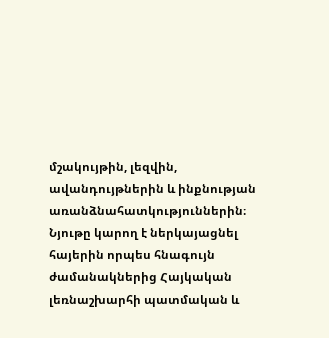մշակույթին, լեզվին, ավանդույթներին և ինքնության առանձնահատկություններին։ Նյութը կարող է ներկայացնել հայերին որպես հնագույն ժամանակներից Հայկական լեռնաշխարհի պատմական և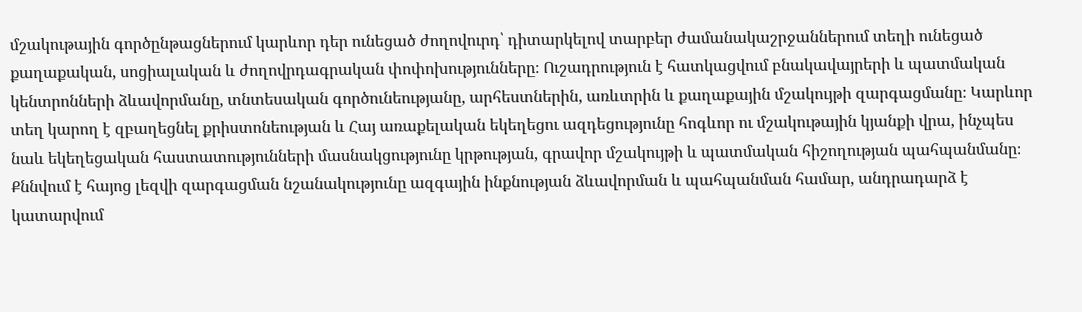մշակութային գործընթացներում կարևոր դեր ունեցած ժողովուրդ՝ դիտարկելով տարբեր ժամանակաշրջաններում տեղի ունեցած քաղաքական, սոցիալական և ժողովրդագրական փոփոխությունները։ Ուշադրություն է հատկացվում բնակավայրերի և պատմական կենտրոնների ձևավորմանը, տնտեսական գործունեությանը, արհեստներին, առևտրին և քաղաքային մշակույթի զարգացմանը։ Կարևոր տեղ կարող է զբաղեցնել քրիստոնեության և Հայ առաքելական եկեղեցու ազդեցությունը հոգևոր ու մշակութային կյանքի վրա, ինչպես նաև եկեղեցական հաստատությունների մասնակցությունը կրթության, գրավոր մշակույթի և պատմական հիշողության պահպանմանը։ Քննվում է հայոց լեզվի զարգացման նշանակությունը ազգային ինքնության ձևավորման և պահպանման համար, անդրադարձ է կատարվում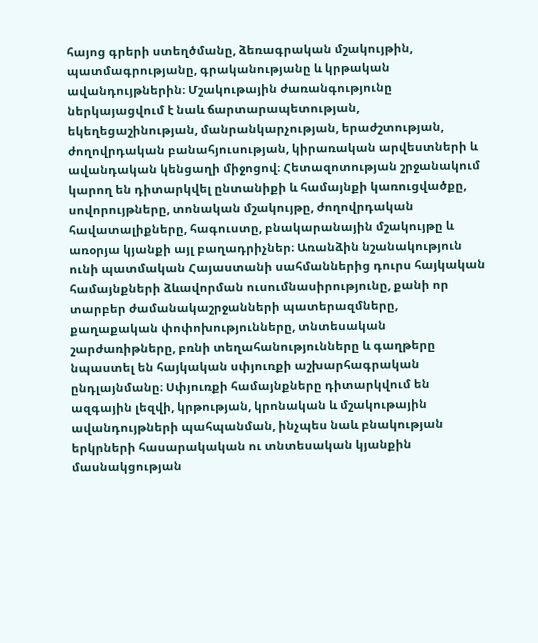հայոց գրերի ստեղծմանը, ձեռագրական մշակույթին, պատմագրությանը, գրականությանը և կրթական ավանդույթներին։ Մշակութային ժառանգությունը ներկայացվում է նաև ճարտարապետության, եկեղեցաշինության, մանրանկարչության, երաժշտության, ժողովրդական բանահյուսության, կիրառական արվեստների և ավանդական կենցաղի միջոցով։ Հետազոտության շրջանակում կարող են դիտարկվել ընտանիքի և համայնքի կառուցվածքը, սովորույթները, տոնական մշակույթը, ժողովրդական հավատալիքները, հագուստը, բնակարանային մշակույթը և առօրյա կյանքի այլ բաղադրիչներ։ Առանձին նշանակություն ունի պատմական Հայաստանի սահմաններից դուրս հայկական համայնքների ձևավորման ուսումնասիրությունը, քանի որ տարբեր ժամանակաշրջանների պատերազմները, քաղաքական փոփոխությունները, տնտեսական շարժառիթները, բռնի տեղահանությունները և գաղթերը նպաստել են հայկական սփյուռքի աշխարհագրական ընդլայնմանը։ Սփյուռքի համայնքները դիտարկվում են ազգային լեզվի, կրթության, կրոնական և մշակութային ավանդույթների պահպանման, ինչպես նաև բնակության երկրների հասարակական ու տնտեսական կյանքին մասնակցության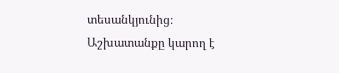տեսանկյունից։ Աշխատանքը կարող է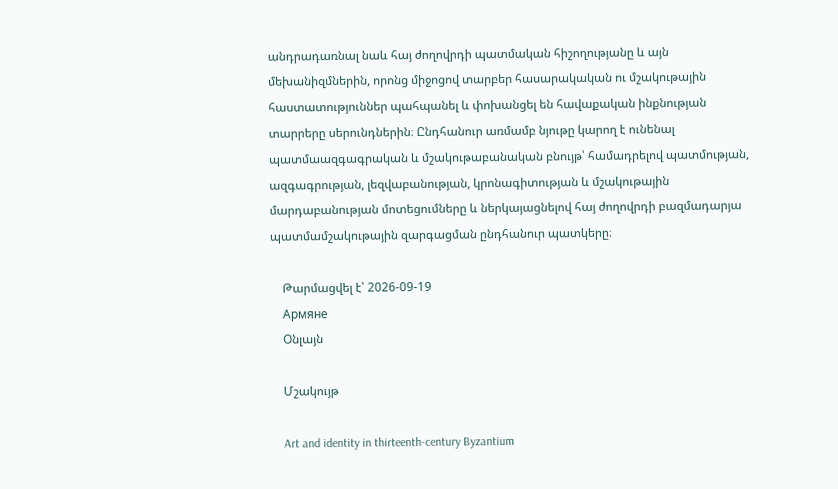անդրադառնալ նաև հայ ժողովրդի պատմական հիշողությանը և այն մեխանիզմներին, որոնց միջոցով տարբեր հասարակական ու մշակութային հաստատություններ պահպանել և փոխանցել են հավաքական ինքնության տարրերը սերունդներին։ Ընդհանուր առմամբ նյութը կարող է ունենալ պատմաազգագրական և մշակութաբանական բնույթ՝ համադրելով պատմության, ազգագրության, լեզվաբանության, կրոնագիտության և մշակութային մարդաբանության մոտեցումները և ներկայացնելով հայ ժողովրդի բազմադարյա պատմամշակութային զարգացման ընդհանուր պատկերը։

    Թարմացվել է՝ 2026-09-19
    Армяне
    Օնլայն

    Մշակույթ

    Art and identity in thirteenth-century Byzantium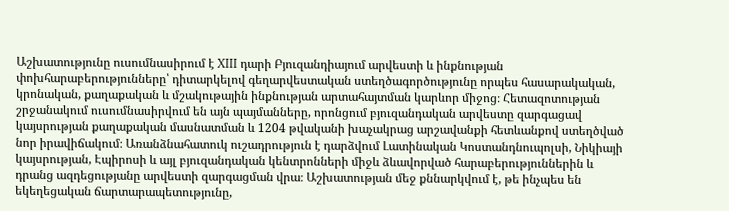Աշխատությունը ուսումնասիրում է XIII դարի Բյուզանդիայում արվեստի և ինքնության փոխհարաբերությունները՝ դիտարկելով գեղարվեստական ստեղծագործությունը որպես հասարակական, կրոնական, քաղաքական և մշակութային ինքնության արտահայտման կարևոր միջոց։ Հետազոտության շրջանակում ուսումնասիրվում են այն պայմանները, որոնցում բյուզանդական արվեստը զարգացավ կայսրության քաղաքական մասնատման և 1204 թվականի խաչակրաց արշավանքի հետևանքով ստեղծված նոր իրավիճակում։ Առանձնահատուկ ուշադրություն է դարձվում Լատինական Կոստանդնուպոլսի, Նիկիայի կայսրության, Էպիրոսի և այլ բյուզանդական կենտրոնների միջև ձևավորված հարաբերություններին և դրանց ազդեցությանը արվեստի զարգացման վրա։ Աշխատության մեջ քննարկվում է, թե ինչպես են եկեղեցական ճարտարապետությունը,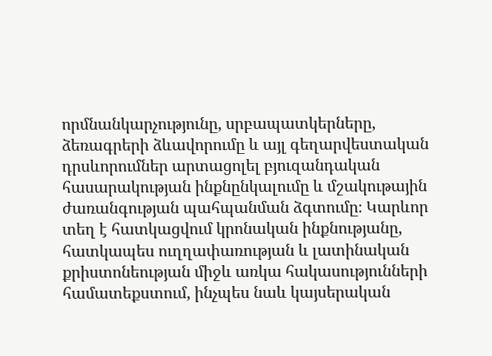որմնանկարչությունը, սրբապատկերները, ձեռագրերի ձևավորումը և այլ գեղարվեստական դրսևորումներ արտացոլել բյուզանդական հասարակության ինքնընկալումը և մշակութային ժառանգության պահպանման ձգտումը։ Կարևոր տեղ է հատկացվում կրոնական ինքնությանը, հատկապես ուղղափառության և լատինական քրիստոնեության միջև առկա հակասությունների համատեքստում, ինչպես նաև կայսերական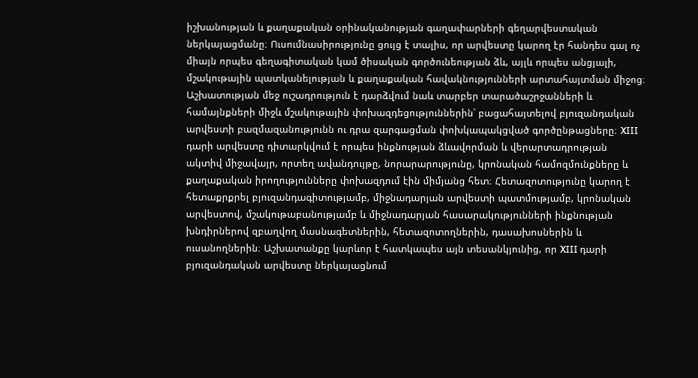իշխանության և քաղաքական օրինականության գաղափարների գեղարվեստական ներկայացմանը։ Ուսումնասիրությունը ցույց է տալիս, որ արվեստը կարող էր հանդես գալ ոչ միայն որպես գեղագիտական կամ ծիսական գործունեության ձև, այլև որպես անցյալի, մշակութային պատկանելության և քաղաքական հավակնությունների արտահայտման միջոց։ Աշխատության մեջ ուշադրություն է դարձվում նաև տարբեր տարածաշրջանների և համայնքների միջև մշակութային փոխազդեցություններին՝ բացահայտելով բյուզանդական արվեստի բազմազանությունն ու դրա զարգացման փոխկապակցված գործընթացները։ XIII դարի արվեստը դիտարկվում է որպես ինքնության ձևավորման և վերարտադրության ակտիվ միջավայր, որտեղ ավանդույթը, նորարարությունը, կրոնական համոզմունքները և քաղաքական իրողությունները փոխազդում էին միմյանց հետ։ Հետազոտությունը կարող է հետաքրքրել բյուզանդագիտությամբ, միջնադարյան արվեստի պատմությամբ, կրոնական արվեստով, մշակութաբանությամբ և միջնադարյան հասարակությունների ինքնության խնդիրներով զբաղվող մասնագետներին, հետազոտողներին, դասախոսներին և ուսանողներին։ Աշխատանքը կարևոր է հատկապես այն տեսանկյունից, որ XIII դարի բյուզանդական արվեստը ներկայացնում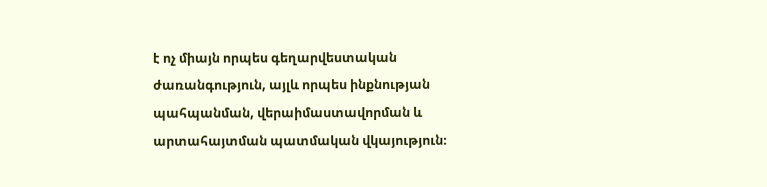է ոչ միայն որպես գեղարվեստական ժառանգություն, այլև որպես ինքնության պահպանման, վերաիմաստավորման և արտահայտման պատմական վկայություն։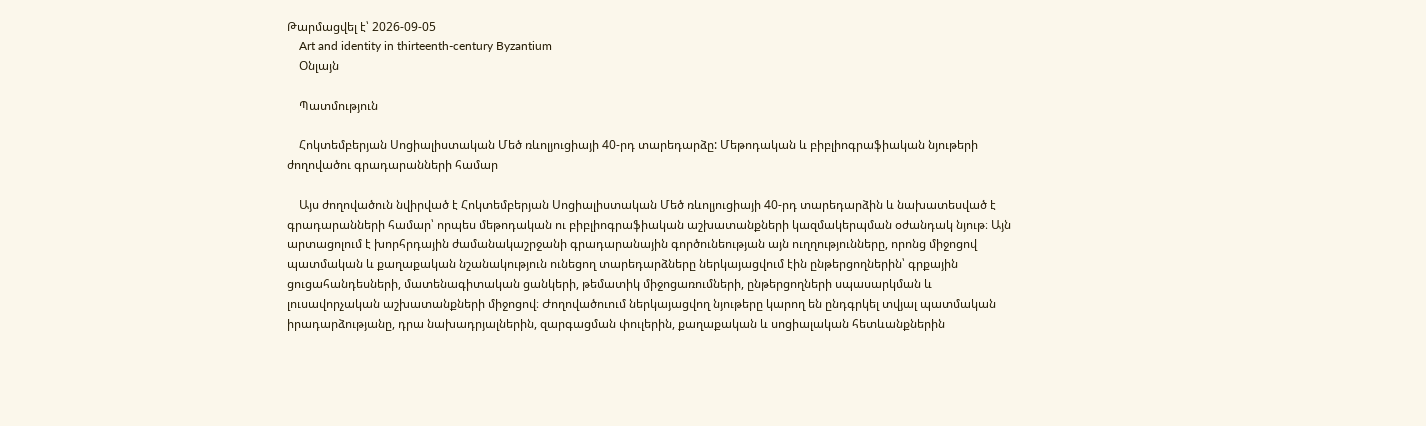Թարմացվել է՝ 2026-09-05
    Art and identity in thirteenth-century Byzantium
    Օնլայն

    Պատմություն

    Հոկտեմբերյան Սոցիալիստական Մեծ ռևոլյուցիայի 40-րդ տարեդարձը: Մեթոդական և բիբլիոգրաֆիական նյութերի ժողովածու գրադարանների համար

    Այս ժողովածուն նվիրված է Հոկտեմբերյան Սոցիալիստական Մեծ ռևոլյուցիայի 40-րդ տարեդարձին և նախատեսված է գրադարանների համար՝ որպես մեթոդական ու բիբլիոգրաֆիական աշխատանքների կազմակերպման օժանդակ նյութ։ Այն արտացոլում է խորհրդային ժամանակաշրջանի գրադարանային գործունեության այն ուղղությունները, որոնց միջոցով պատմական և քաղաքական նշանակություն ունեցող տարեդարձները ներկայացվում էին ընթերցողներին՝ գրքային ցուցահանդեսների, մատենագիտական ցանկերի, թեմատիկ միջոցառումների, ընթերցողների սպասարկման և լուսավորչական աշխատանքների միջոցով։ Ժողովածուում ներկայացվող նյութերը կարող են ընդգրկել տվյալ պատմական իրադարձությանը, դրա նախադրյալներին, զարգացման փուլերին, քաղաքական և սոցիալական հետևանքներին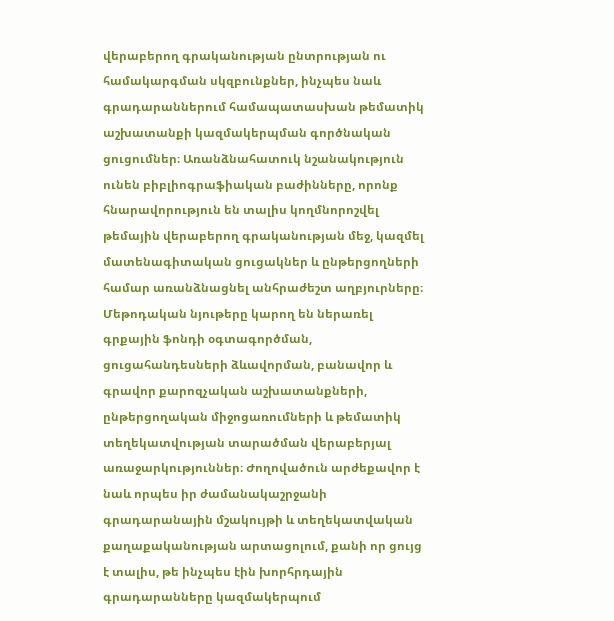վերաբերող գրականության ընտրության ու համակարգման սկզբունքներ, ինչպես նաև գրադարաններում համապատասխան թեմատիկ աշխատանքի կազմակերպման գործնական ցուցումներ։ Առանձնահատուկ նշանակություն ունեն բիբլիոգրաֆիական բաժինները, որոնք հնարավորություն են տալիս կողմնորոշվել թեմային վերաբերող գրականության մեջ, կազմել մատենագիտական ցուցակներ և ընթերցողների համար առանձնացնել անհրաժեշտ աղբյուրները։ Մեթոդական նյութերը կարող են ներառել գրքային ֆոնդի օգտագործման, ցուցահանդեսների ձևավորման, բանավոր և գրավոր քարոզչական աշխատանքների, ընթերցողական միջոցառումների և թեմատիկ տեղեկատվության տարածման վերաբերյալ առաջարկություններ։ Ժողովածուն արժեքավոր է նաև որպես իր ժամանակաշրջանի գրադարանային մշակույթի և տեղեկատվական քաղաքականության արտացոլում, քանի որ ցույց է տալիս, թե ինչպես էին խորհրդային գրադարանները կազմակերպում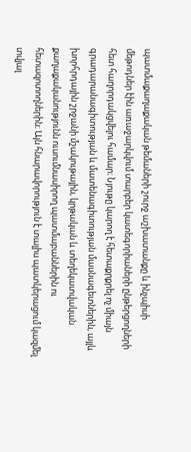պատմաքաղաքական թեմաների շուրջ աշխատանքը և ինչպիսի մեթոդներ էին առաջարկվում տարբեր կատեգորիաների ընթերցողների հետ հաղորդակցվելու համար։ Նյութը կարող է հետաքրքրել ոչ միայն գրադարանագիտության և մատենագիտության մասնագետներին, այլև խորհրդային շրջանի մշակութային, կրթական և տեղեկատվական քաղաքականությունն ուսումնասիրող պատմաբաններին ու հետազոտողներին։ Այն հնարավորություն է տալիս պատկերացում կազմել տվյալ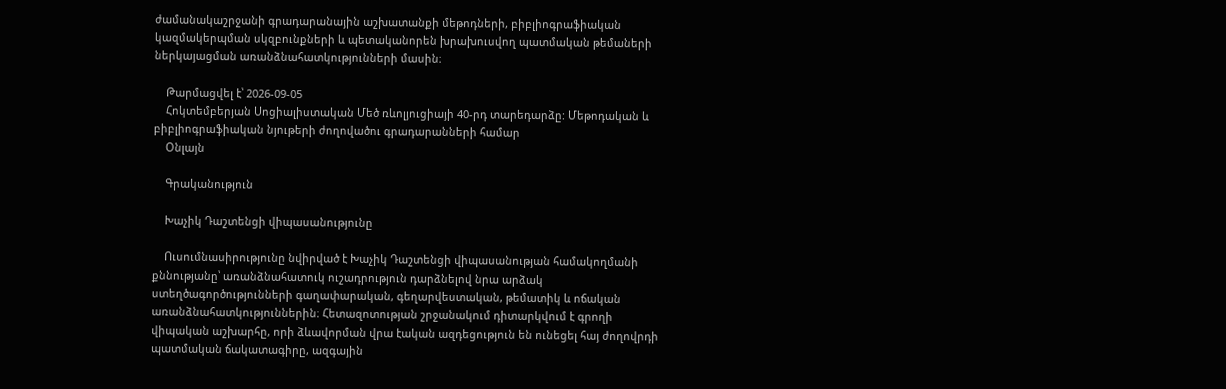ժամանակաշրջանի գրադարանային աշխատանքի մեթոդների, բիբլիոգրաֆիական կազմակերպման սկզբունքների և պետականորեն խրախուսվող պատմական թեմաների ներկայացման առանձնահատկությունների մասին։

    Թարմացվել է՝ 2026-09-05
    Հոկտեմբերյան Սոցիալիստական Մեծ ռևոլյուցիայի 40-րդ տարեդարձը: Մեթոդական և բիբլիոգրաֆիական նյութերի ժողովածու գրադարանների համար
    Օնլայն

    Գրականություն

    Խաչիկ Դաշտենցի վիպասանությունը

    Ուսումնասիրությունը նվիրված է Խաչիկ Դաշտենցի վիպասանության համակողմանի քննությանը՝ առանձնահատուկ ուշադրություն դարձնելով նրա արձակ ստեղծագործությունների գաղափարական, գեղարվեստական, թեմատիկ և ոճական առանձնահատկություններին։ Հետազոտության շրջանակում դիտարկվում է գրողի վիպական աշխարհը, որի ձևավորման վրա էական ազդեցություն են ունեցել հայ ժողովրդի պատմական ճակատագիրը, ազգային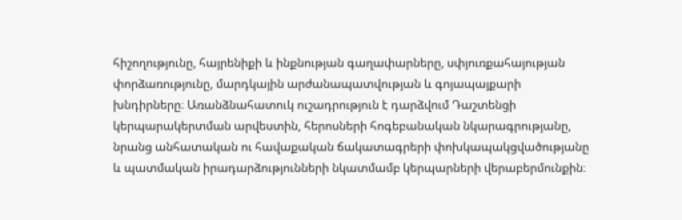հիշողությունը, հայրենիքի և ինքնության գաղափարները, սփյուռքահայության փորձառությունը, մարդկային արժանապատվության և գոյապայքարի խնդիրները։ Առանձնահատուկ ուշադրություն է դարձվում Դաշտենցի կերպարակերտման արվեստին, հերոսների հոգեբանական նկարագրությանը, նրանց անհատական ու հավաքական ճակատագրերի փոխկապակցվածությանը և պատմական իրադարձությունների նկատմամբ կերպարների վերաբերմունքին։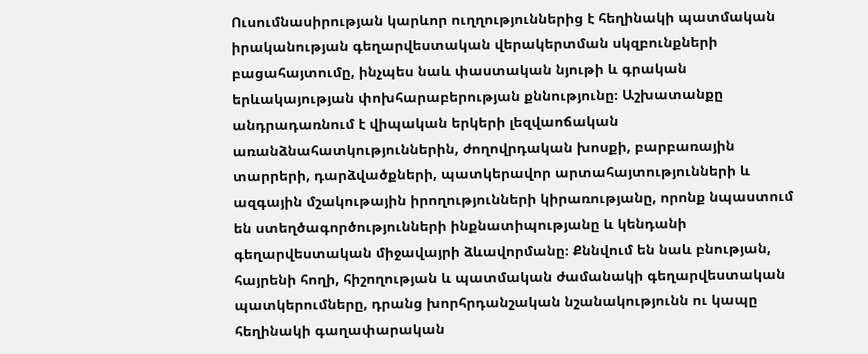Ուսումնասիրության կարևոր ուղղություններից է հեղինակի պատմական իրականության գեղարվեստական վերակերտման սկզբունքների բացահայտումը, ինչպես նաև փաստական նյութի և գրական երևակայության փոխհարաբերության քննությունը։ Աշխատանքը անդրադառնում է վիպական երկերի լեզվաոճական առանձնահատկություններին, ժողովրդական խոսքի, բարբառային տարրերի, դարձվածքների, պատկերավոր արտահայտությունների և ազգային մշակութային իրողությունների կիրառությանը, որոնք նպաստում են ստեղծագործությունների ինքնատիպությանը և կենդանի գեղարվեստական միջավայրի ձևավորմանը։ Քննվում են նաև բնության, հայրենի հողի, հիշողության և պատմական ժամանակի գեղարվեստական պատկերումները, դրանց խորհրդանշական նշանակությունն ու կապը հեղինակի գաղափարական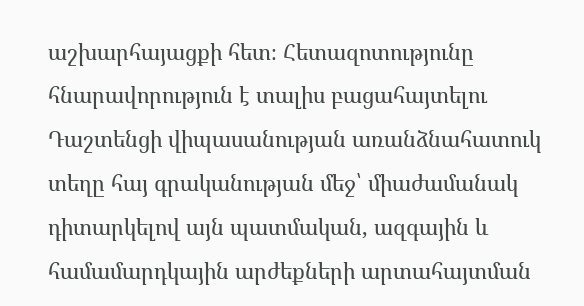աշխարհայացքի հետ։ Հետազոտությունը հնարավորություն է տալիս բացահայտելու Դաշտենցի վիպասանության առանձնահատուկ տեղը հայ գրականության մեջ՝ միաժամանակ դիտարկելով այն պատմական, ազգային և համամարդկային արժեքների արտահայտման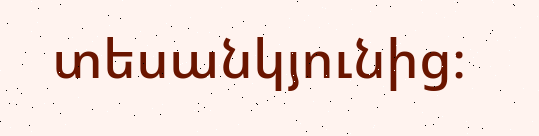տեսանկյունից։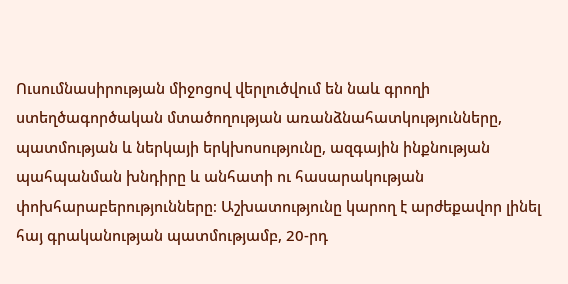Ուսումնասիրության միջոցով վերլուծվում են նաև գրողի ստեղծագործական մտածողության առանձնահատկությունները, պատմության և ներկայի երկխոսությունը, ազգային ինքնության պահպանման խնդիրը և անհատի ու հասարակության փոխհարաբերությունները։ Աշխատությունը կարող է արժեքավոր լինել հայ գրականության պատմությամբ, 20-րդ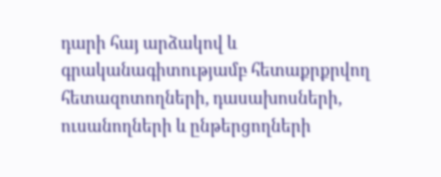դարի հայ արձակով և գրականագիտությամբ հետաքրքրվող հետազոտողների, դասախոսների, ուսանողների և ընթերցողների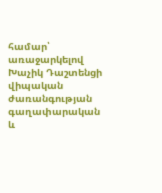համար՝ առաջարկելով Խաչիկ Դաշտենցի վիպական ժառանգության գաղափարական և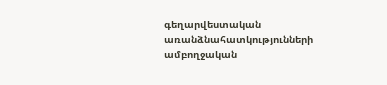գեղարվեստական առանձնահատկությունների ամբողջական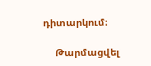դիտարկում։

    Թարմացվել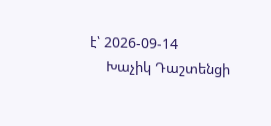է՝ 2026-09-14
    Խաչիկ Դաշտենցի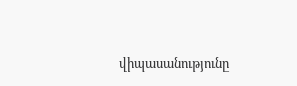վիպասանությունը